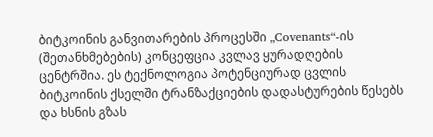ბიტკოინის განვითარების პროცესში „Covenants“-ის (შეთანხმებების) კონცეფცია კვლავ ყურადღების ცენტრშია. ეს ტექნოლოგია პოტენციურად ცვლის ბიტკოინის ქსელში ტრანზაქციების დადასტურების წესებს და ხსნის გზას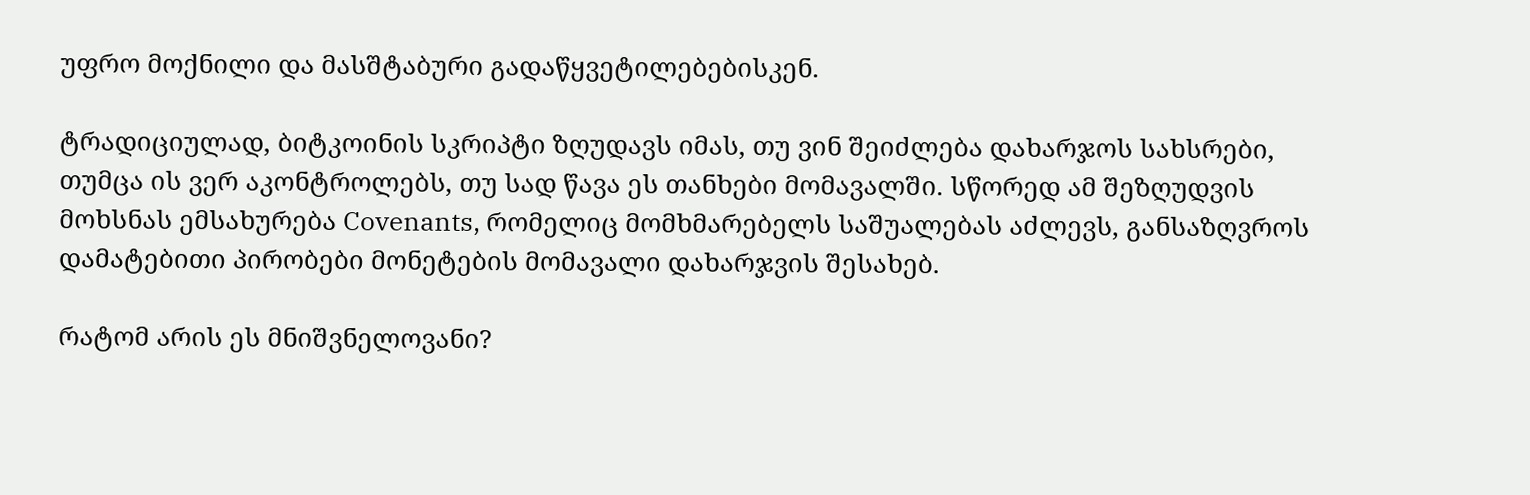უფრო მოქნილი და მასშტაბური გადაწყვეტილებებისკენ.

ტრადიციულად, ბიტკოინის სკრიპტი ზღუდავს იმას, თუ ვინ შეიძლება დახარჯოს სახსრები, თუმცა ის ვერ აკონტროლებს, თუ სად წავა ეს თანხები მომავალში. სწორედ ამ შეზღუდვის მოხსნას ემსახურება Covenants, რომელიც მომხმარებელს საშუალებას აძლევს, განსაზღვროს დამატებითი პირობები მონეტების მომავალი დახარჯვის შესახებ.

რატომ არის ეს მნიშვნელოვანი?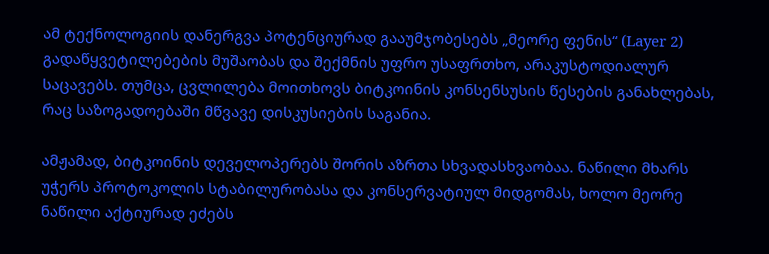ამ ტექნოლოგიის დანერგვა პოტენციურად გააუმჯობესებს „მეორე ფენის“ (Layer 2) გადაწყვეტილებების მუშაობას და შექმნის უფრო უსაფრთხო, არაკუსტოდიალურ საცავებს. თუმცა, ცვლილება მოითხოვს ბიტკოინის კონსენსუსის წესების განახლებას, რაც საზოგადოებაში მწვავე დისკუსიების საგანია.

ამჟამად, ბიტკოინის დეველოპერებს შორის აზრთა სხვადასხვაობაა. ნაწილი მხარს უჭერს პროტოკოლის სტაბილურობასა და კონსერვატიულ მიდგომას, ხოლო მეორე ნაწილი აქტიურად ეძებს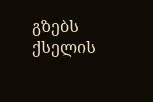გზებს ქსელის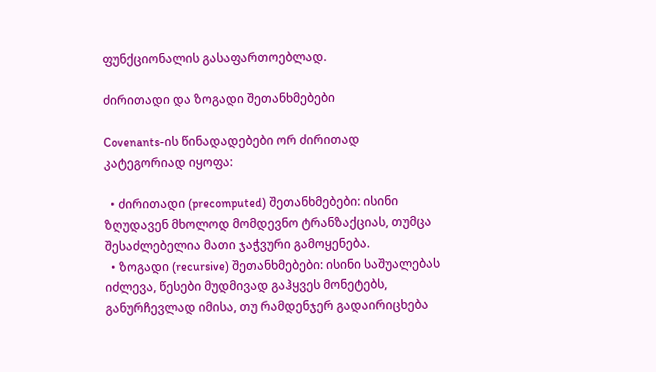ფუნქციონალის გასაფართოებლად.

ძირითადი და ზოგადი შეთანხმებები

Covenants-ის წინადადებები ორ ძირითად კატეგორიად იყოფა:

  • ძირითადი (precomputed) შეთანხმებები: ისინი ზღუდავენ მხოლოდ მომდევნო ტრანზაქციას, თუმცა შესაძლებელია მათი ჯაჭვური გამოყენება.
  • ზოგადი (recursive) შეთანხმებები: ისინი საშუალებას იძლევა, წესები მუდმივად გაჰყვეს მონეტებს, განურჩევლად იმისა, თუ რამდენჯერ გადაირიცხება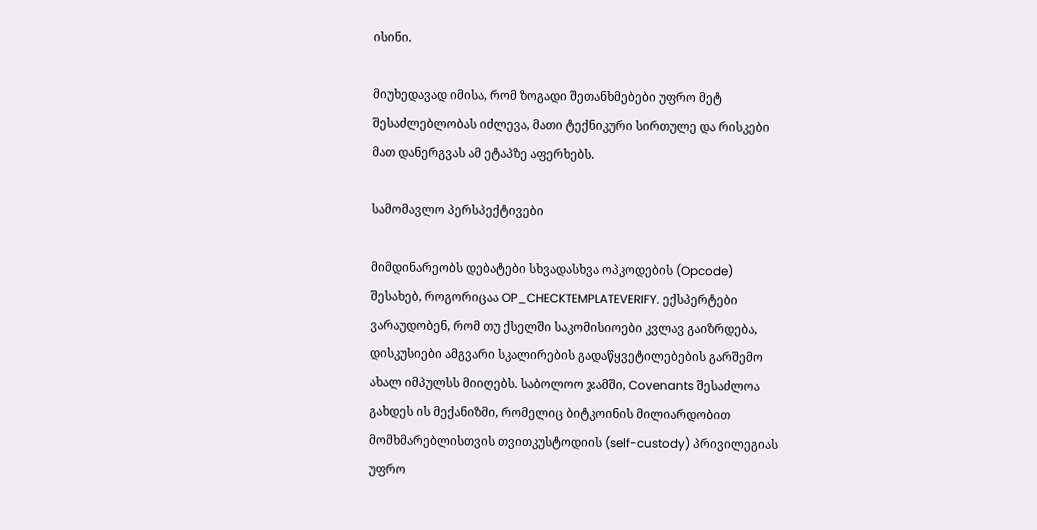ისინი.

მიუხედავად იმისა, რომ ზოგადი შეთანხმებები უფრო მეტ შესაძლებლობას იძლევა, მათი ტექნიკური სირთულე და რისკები მათ დანერგვას ამ ეტაპზე აფერხებს.

სამომავლო პერსპექტივები

მიმდინარეობს დებატები სხვადასხვა ოპკოდების (Opcode) შესახებ, როგორიცაა OP_CHECKTEMPLATEVERIFY. ექსპერტები ვარაუდობენ, რომ თუ ქსელში საკომისიოები კვლავ გაიზრდება, დისკუსიები ამგვარი სკალირების გადაწყვეტილებების გარშემო ახალ იმპულსს მიიღებს. საბოლოო ჯამში, Covenants შესაძლოა გახდეს ის მექანიზმი, რომელიც ბიტკოინის მილიარდობით მომხმარებლისთვის თვითკუსტოდიის (self-custody) პრივილეგიას უფრო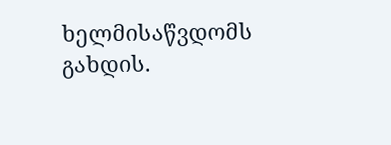ხელმისაწვდომს გახდის.